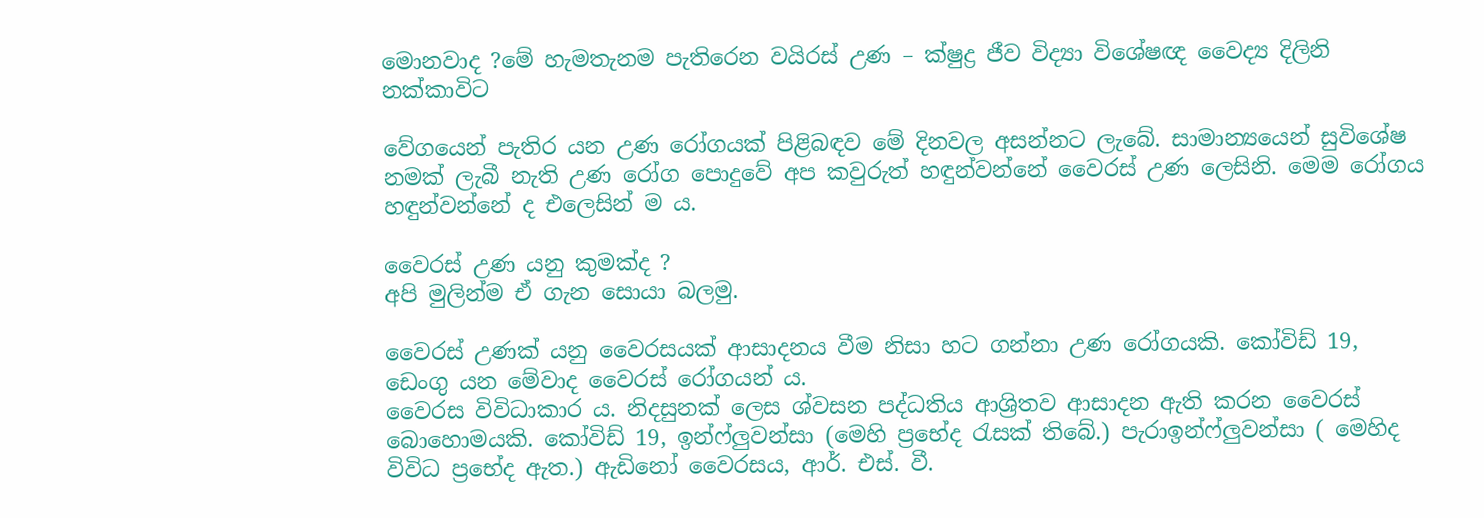මොනවාද ?මේ හැමතැනම පැතිරෙන වයිරස් උණ – ක්ෂුද්‍ර ජීව විද්‍යා විශේෂඥ වෛද්‍ය දිලිනි නක්කාවිට

වේගයෙන් පැතිර යන උණ රෝගයක් පිළිබඳව මේ දිනවල අසන්නට ලැබේ. සාමාන්‍යයෙන් සුවිශේෂ නමක් ලැබී නැති උණ රෝග පොදුවේ අප කවුරුත් හඳුන්වන්නේ වෛරස් උණ ලෙසිනි. මෙම රෝගය හඳුන්වන්නේ ද එලෙසින් ම ය.

වෛරස් උණ යනු කුමක්ද ?
අපි මුලින්ම ඒ ගැන සොයා බලමු.

වෛරස් උණක් යනු වෛරසයක් ආසාදනය වීම නිසා හට ගන්නා උණ රෝගයකි. කෝවිඩ් 19, ඩෙංගු යන මේවාද වෛරස් රෝගයන් ය.
වෛරස විවිධාකාර ය. නිදසුනක් ලෙස ශ්වසන පද්ධතිය ආශ්‍රිතව ආසාදන ඇති කරන වෛරස් බොහොමයකි. කෝවිඩ් 19, ඉන්ෆ්ලුවන්සා (මෙහි ප්‍රභේද රැසක් තිබේ.) පැරාඉන්ෆ්ලුවන්සා ( මෙහිද විවිධ ප්‍රභේද ඇත.) ඇඩිනෝ වෛරසය, ආර්. එස්. වී.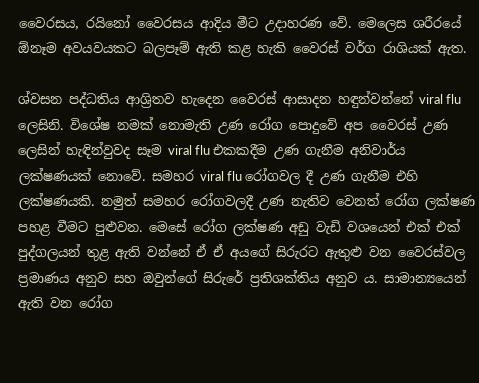වෛරසය, රයිනෝ වෛරසය ආදිය මීට උදාහරණ වේ. මෙලෙස ශරීරයේ ඕනෑම අවයවයකට බලපෑම් ඇති කළ හැකි වෛරස් වර්ග රාශියක් ඇත.

ශ්වසන පද්ධතිය ආශ්‍රිතව හැදෙන වෛරස් ආසාදන හඳුන්වන්නේ viral flu ලෙසිනි. විශේෂ නමක් නොමැති උණ රෝග පොදුවේ අප වෛරස් උණ ලෙසින් හැඳින්වුවද සෑම viral flu එකකදීම උණ ගැනීම අනිවාර්ය ලක්ෂණයක් නොවේ. සමහර viral flu රෝගවල දී උණ ගැනීම එහි ලක්ෂණයකි. නමුත් සමහර රෝගවලදී උණ නැතිව වෙනත් රෝග ලක්ෂණ පහළ වීමට පුළුවන. මෙසේ රෝග ලක්ෂණ අඩු වැඩි වශයෙන් එක් එක් පුද්ගලයන් තුළ ඇති වන්නේ ඒ ඒ අයගේ සිරුරට ඇතුළු වන වෛරස්වල ප්‍රමාණය අනුව සහ ඔවුන්ගේ සිරුරේ ප්‍රතිශක්තිය අනුව ය. සාමාන්‍යයෙන් ඇති වන රෝග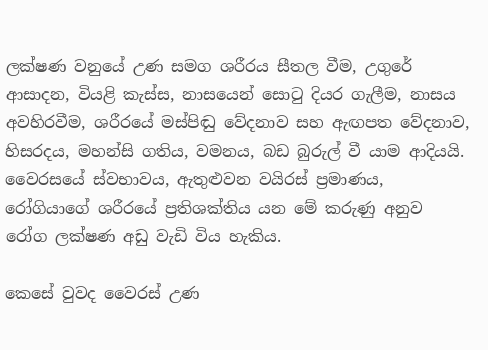ලක්ෂණ වනුයේ උණ සමග ශරීරය සීතල වීම, උගුරේ ආසාදන, වියළි කැස්ස, නාසයෙන් සොටු දියර ගැලීම, නාසය අවහිරවීම, ශරීරයේ මස්පිඬු වේදනාව සහ ඇඟපත වේදනාව, හිසරදය, මහන්සි ගතිය, වමනය, බඩ බුරුල් වී යාම ආදියයි. වෛරසයේ ස්වභාවය, ඇතුළුවන වයිරස් ප්‍රමාණය, රෝගියාගේ ශරීරයේ ප්‍රතිශක්තිය යන මේ කරුණු අනුව රෝග ලක්ෂණ අඩු වැඩි විය හැකිය.

කෙසේ වුවද වෛරස් උණ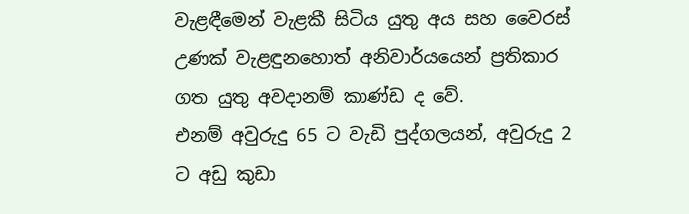වැළඳීමෙන් වැළකී සිටිය යුතු අය සහ වෛරස් උණක් වැළඳුනහොත් අනිවාර්යයෙන් ප්‍රතිකාර ගත යුතු අවදානම් කාණ්ඩ ද වේ.
එනම් අවුරුදු 65 ට වැඩි පුද්ගලයන්, අවුරුදු 2 ට අඩු කුඩා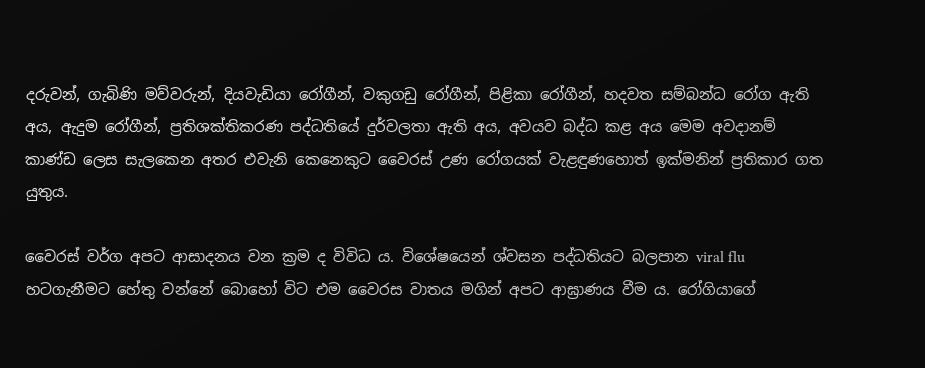දරුවන්, ගැබිණි මව්වරුන්, දියවැඩියා රෝගීන්, වකුගඩු රෝගීන්, පිළිකා රෝගීන්, හදවත සම්බන්ධ රෝග ඇති අය, ඇදුම රෝගීන්, ප්‍රතිශක්තිකරණ පද්ධතියේ දුර්වලතා ඇති අය, අවයව බද්ධ කළ අය මෙම අවදානම් කාණ්ඩ ලෙස සැලකෙන අතර එවැනි කෙනෙකුට වෛරස් උණ රෝගයක් වැළඳුණහොත් ඉක්මනින් ප්‍රතිකාර ගත යුතුය.

වෛරස් වර්ග අපට ආසාදනය වන ක්‍රම ද විවිධ ය. විශේෂයෙන් ශ්වසන පද්ධතියට බලපාන viral flu හටගැනීමට හේතු වන්නේ බොහෝ විට එම වෛරස වාතය මගින් අපට ආඝ්‍රාණය වීම ය. රෝගියාගේ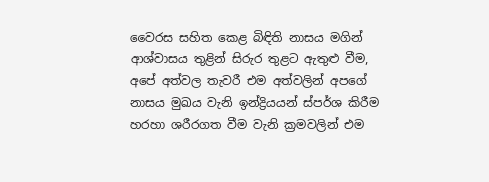වෛරස සහිත කෙළ බිඳිති නාසය මගින් ආශ්වාසය තුළින් සිරුර තුළට ඇතුළු වීම, අපේ අත්වල තැවරී එම අත්වලින් අපගේ නාසය මුඛය වැනි ඉන්ද්‍රියයන් ස්පර්ශ කිරීම හරහා ශරීරගත වීම වැනි ක්‍රමවලින් එම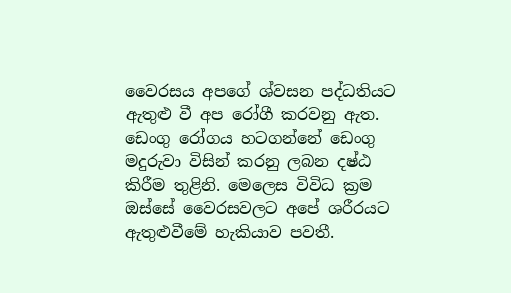වෛරසය අපගේ ශ්වසන පද්ධතියට ඇතුළු වී අප රෝගී කරවනු ඇත. ඩෙංගු රෝගය හටගන්නේ ඩෙංගු මදුරුවා විසින් කරනු ලබන දෂ්ඨ කිරීම තුළිනි. මෙලෙස විවිධ ක්‍රම ඔස්සේ වෛරසවලට අපේ ශරීරයට ඇතුළුවීමේ හැකියාව පවතී.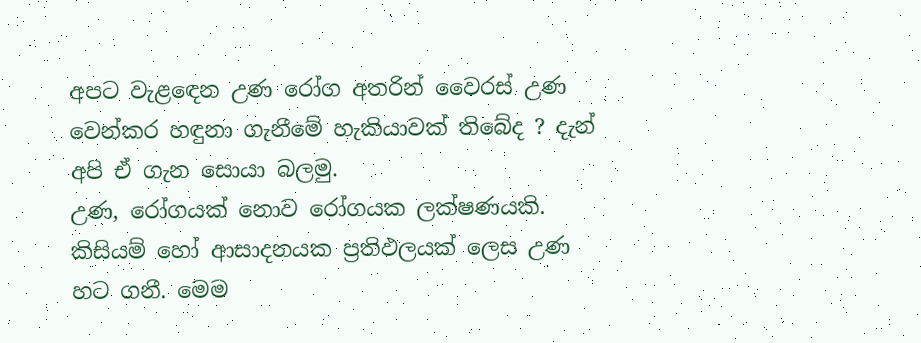අපට වැළඳෙන උණ රෝග අතරින් වෛරස් උණ වෙන්කර හඳුනා ගැනීමේ හැකියාවක් තිබේද ? දැන් අපි ඒ ගැන සොයා බලමු.
උණ, රෝගයක් නොව රෝගයක ලක්ෂණයකි. කිසියම් හෝ ආසාදනයක ප්‍රතිඵලයක් ලෙස උණ හට ගනී. මෙම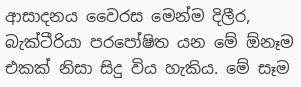ආසාදනය වෛරස මෙන්ම දිලීර, බැක්ටීරියා පරපෝෂිත යන මේ ඕනෑම එකක් නිසා සිදු විය හැකිය. මේ සෑම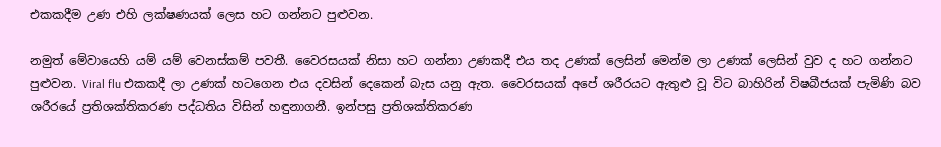එකකදීම උණ එහි ලක්ෂණයක් ලෙස හට ගන්නට පුළුවන.

නමුත් මේවායෙහි යම් යම් වෙනස්කම් පවතී. වෛරසයක් නිසා හට ගන්නා උණකදී එය තද උණක් ලෙසින් මෙන්ම ලා උණක් ලෙසින් වුව ද හට ගන්නට පුළුවන. Viral flu එකකදී ලා උණක් හටගෙන එය දවසින් දෙකෙන් බැස යනු ඇත. වෛරසයක් අපේ ශරීරයට ඇතුළු වූ විට බාහිරින් විෂබීජයක් පැමිණි බව ශරීරයේ ප්‍රතිශක්තිකරණ පද්ධතිය විසින් හඳුනාගනී. ඉන්පසු ප්‍රතිශක්තිකරණ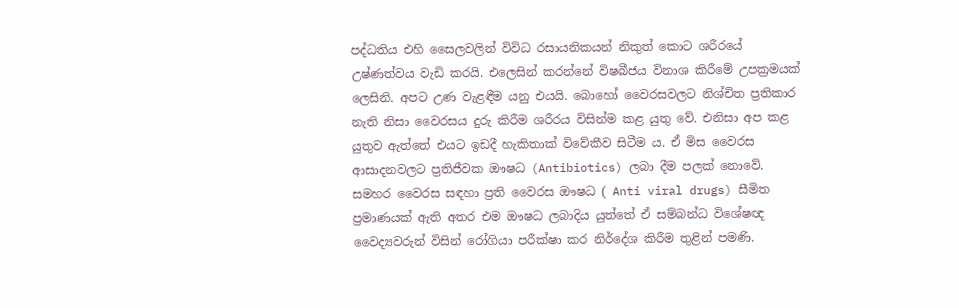පද්ධතිය එහි සෛලවලින් විවිධ රසායනිකයන් නිකුත් කොට ශරීරයේ උෂ්ණත්වය වැඩි කරයි. එලෙසින් කරන්නේ විෂබීජය විනාශ කිරීමේ උපක්‍රමයක් ලෙසිනි. අපට උණ වැළඳීම යනු එයයි. බොහෝ වෛරසවලට නිශ්චිත ප්‍රතිකාර නැති නිසා වෛරසය දුරු කිරීම ශරීරය විසින්ම කළ යුතු වේ. එනිසා අප කළ යුතුව ඇත්තේ එයට ඉඩදී හැකිතාක් විවේකීව සිටීම ය. ඒ මිස වෛරස ආසාදනවලට ප්‍රතිජීවක ඖෂධ (Antibiotics) ලබා දීම පලක් නොවේ. සමහර වෛරස සඳහා ප්‍රති වෛරස ඖෂධ ( Anti viral drugs) සීමිත ප්‍රමාණයක් ඇති අතර එම ඖෂධ ලබාදිය යුත්තේ ඒ සම්බන්ධ විශේෂඥ වෛද්‍යවරුන් විසින් රෝගියා පරීක්ෂා කර නිර්දේශ කිරීම තුළින් පමණි.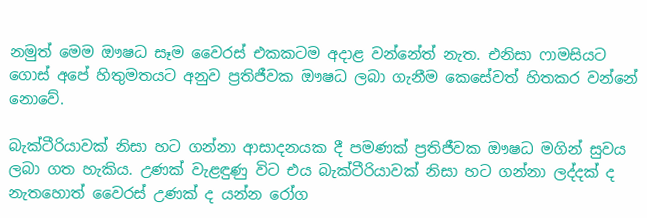නමුත් මෙම ඖෂධ සෑම වෛරස් එකකටම අදාළ වන්නේත් නැත. එනිසා ෆාමසියට ගොස් අපේ හිතුමතයට අනුව ප්‍රතිජීවක ඖෂධ ලබා ගැනීම කෙසේවත් හිතකර වන්නේ නොවේ.

බැක්ටීරියාවක් නිසා හට ගන්නා ආසාදනයක දී පමණක් ප්‍රතිජීවක ඖෂධ මගින් සුවය ලබා ගත හැකිය. උණක් වැළඳුණු විට එය බැක්ටීරියාවක් නිසා හට ගන්නා ලද්දක් ද නැතහොත් වෛරස් උණක් ද යන්න රෝග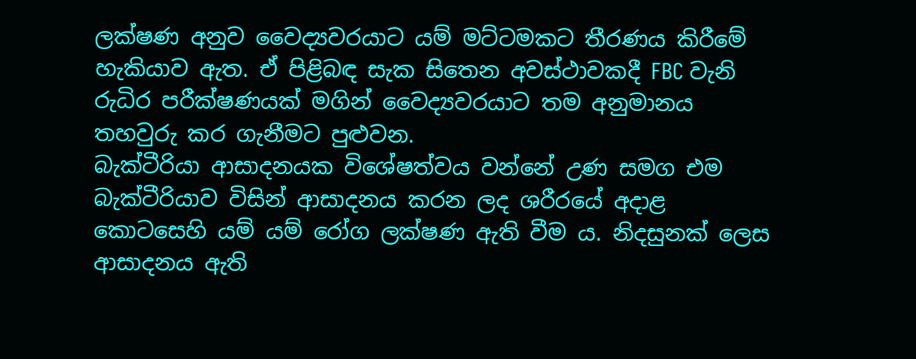ලක්ෂණ අනුව වෛද්‍යවරයාට යම් මට්ටමකට තීරණය කිරීමේ හැකියාව ඇත. ඒ පිළිබඳ සැක සිතෙන අවස්ථාවකදී FBC වැනි රුධිර පරීක්ෂණයක් මගින් වෛද්‍යවරයාට තම අනුමානය තහවුරු කර ගැනීමට පුළුවන.
බැක්ටීරියා ආසාදනයක විශේෂත්වය වන්නේ උණ සමග එම බැක්ටීරියාව විසින් ආසාදනය කරන ලද ශරීරයේ අදාළ කොටසෙහි යම් යම් රෝග ලක්ෂණ ඇති වීම ය. නිදසුනක් ලෙස ආසාදනය ඇති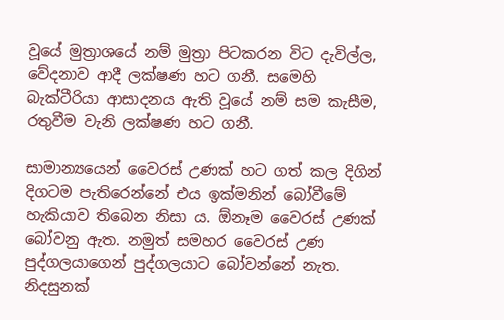වූයේ මුත්‍රාශයේ නම් මුත්‍රා පිටකරන විට දැවිල්ල, වේදනාව ආදී ලක්ෂණ හට ගනී. සමෙහි බැක්ටීරියා ආසාදනය ඇති වූයේ නම් සම කැසීම, රතුවීම වැනි ලක්ෂණ හට ගනී.

සාමාන්‍යයෙන් වෛරස් උණක් හට ගත් කල දිගින් දිගටම පැතිරෙන්නේ එය ඉක්මනින් බෝවීමේ හැකියාව තිබෙන නිසා ය. ඕනෑම වෛරස් උණක් බෝවනු ඇත. නමුත් සමහර වෛරස් උණ පුද්ගලයාගෙන් පුද්ගලයාට බෝවන්නේ නැත. නිදසුනක්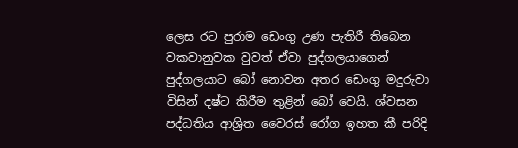ලෙස රට පුරාම ඩෙංගු උණ පැතිරී තිබෙන වකවානුවක වුවත් ඒවා පුද්ගලයාගෙන් පුද්ගලයාට බෝ නොවන අතර ඩෙංගු මදුරුවා විසින් දෂ්ට කිරීම තුළින් බෝ වෙයි. ශ්වසන පද්ධතිය ආශ්‍රිත වෛරස් රෝග ඉහත කී පරිදි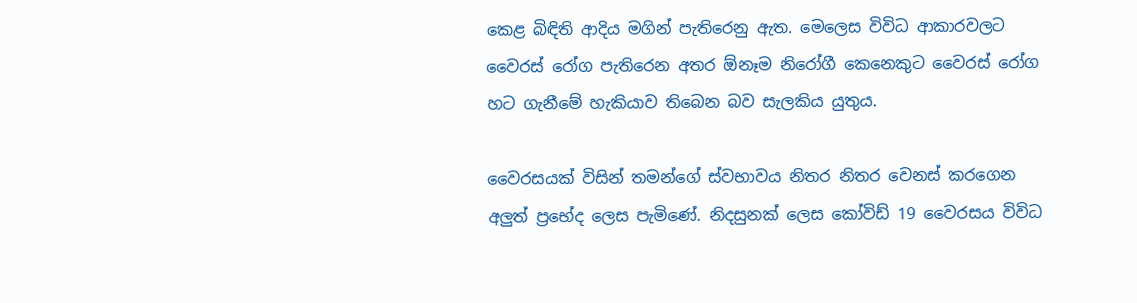කෙළ බිඳිති ආදිය මගින් පැතිරෙනු ඇත. මෙලෙස විවිධ ආකාරවලට වෛරස් රෝග පැතිරෙන අතර ඕනෑම නිරෝගී කෙනෙකුට වෛරස් රෝග හට ගැනීමේ හැකියාව තිබෙන බව සැලකිය යුතුය.

වෛරසයක් විසින් තමන්ගේ ස්වභාවය නිතර නිතර වෙනස් කරගෙන අලුත් ප්‍රභේද ලෙස පැමිණේ. නිදසුනක් ලෙස කෝවිඩ් 19 වෛරසය විවිධ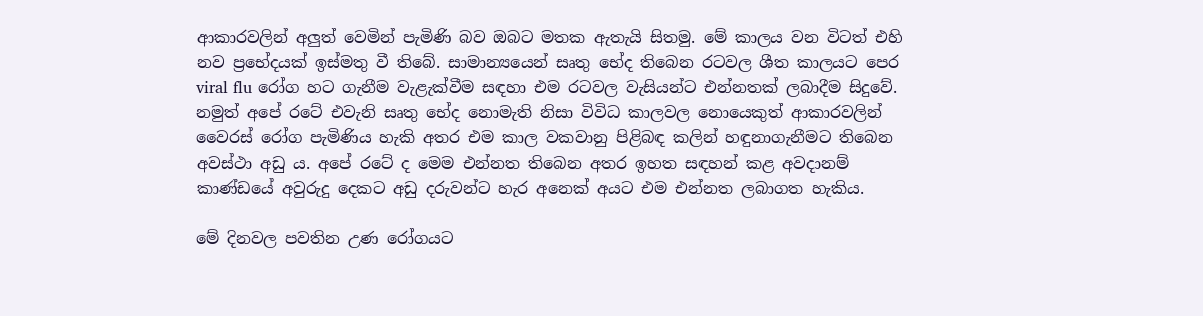ආකාරවලින් අලුත් වෙමින් පැමිණි බව ඔබට මතක ඇතැයි සිතමු. මේ කාලය වන විටත් එහි නව ප්‍රභේදයක් ඉස්මතු වී තිබේ. සාමාන්‍යයෙන් සෘතු භේද තිබෙන රටවල ශීත කාලයට පෙර viral flu රෝග හට ගැනීම වැළැක්වීම සඳහා එම රටවල වැසියන්ට එන්නතක් ලබාදීම සිදුවේ. නමුත් අපේ රටේ එවැනි සෘතු භේද නොමැති නිසා විවිධ කාලවල නොයෙකුත් ආකාරවලින් වෛරස් රෝග පැමිණිය හැකි අතර එම කාල වකවානු පිළිබඳ කලින් හඳුනාගැනීමට තිබෙන අවස්ථා අඩු ය. අපේ රටේ ද මෙම එන්නත තිබෙන අතර ඉහත සඳහන් කළ අවදානම් කාණ්ඩයේ අවුරුදු දෙකට අඩු දරුවන්ට හැර අනෙක් අයට එම එන්නත ලබාගත හැකිය.

මේ දිනවල පවතින උණ රෝගයට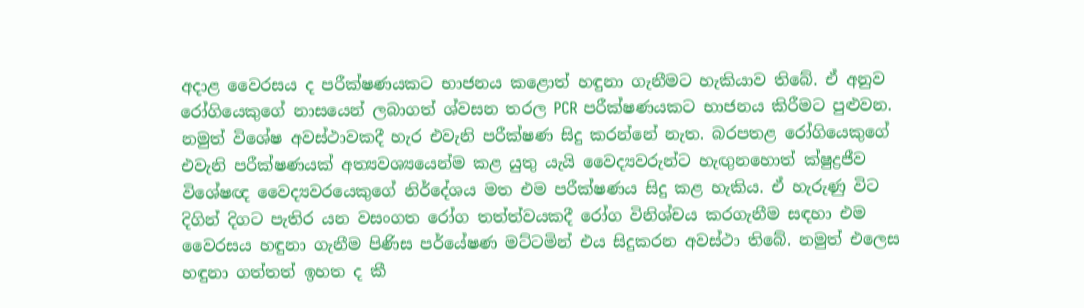අදාළ වෛරසය ද පරීක්ෂණයකට භාජනය කළොත් හඳුනා ගැනීමට හැකියාව තිබේ. ඒ අනුව රෝගියෙකුගේ නාසයෙන් ලබාගත් ශ්වසන තරල PCR පරීක්ෂණයකට භාජනය කිරීමට පුළුවන. නමුත් විශේෂ අවස්ථාවකදී හැර එවැනි පරීක්ෂණ සිදු කරන්නේ නැත. බරපතළ රෝගියෙකුගේ එවැනි පරීක්ෂණයක් අත්‍යවශ්‍යයෙන්ම කළ යුතු යැයි වෛද්‍යවරුන්ට හැඟුනහොත් ක්ෂුද්‍රජීව විශේෂඥ වෛද්‍යවරයෙකුගේ නිර්දේශය මත එම පරීක්ෂණය සිදු කළ හැකිය. ඒ හැරුණු විට දිගින් දිගට පැතිර යන වසංගත රෝග තත්ත්වයකදී රෝග විනිශ්චය කරගැනීම සඳහා එම වෛරසය හඳුනා ගැනීම පිණිස පර්යේෂණ මට්ටමින් එය සිදුකරන අවස්ථා තිබේ. නමුත් එලෙස හඳුනා ගත්තත් ඉහත ද කී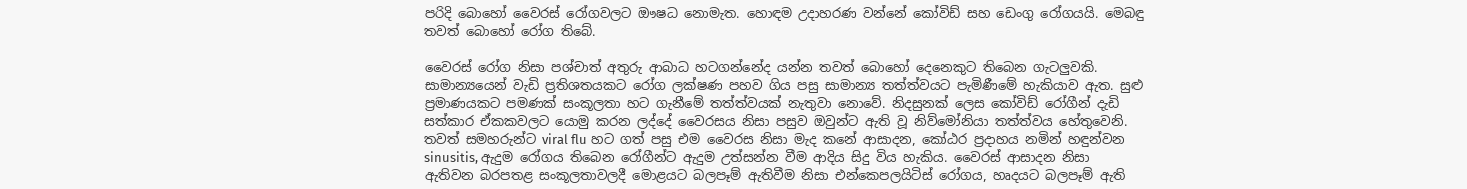පරිදි බොහෝ වෛරස් රෝගවලට ඖෂධ නොමැත. හොඳම උදාහරණ වන්නේ කෝවිඩ් සහ ඩෙංගු රෝගයයි. මෙබඳු තවත් බොහෝ රෝග තිබේ.

වෛරස් රෝග නිසා පශ්චාත් අතුරු ආබාධ හටගන්නේද යන්න තවත් බොහෝ දෙනෙකුට තිබෙන ගැටලුවකි. සාමාන්‍යයෙන් වැඩි ප්‍රතිශතයකට රෝග ලක්ෂණ පහව ගිය පසු සාමාන්‍ය තත්ත්වයට පැමිණීමේ හැකියාව ඇත. සුළු ප්‍රමාණයකට පමණක් සංකූලතා හට ගැනීමේ තත්ත්වයක් නැතුවා නොවේ. නිදසුනක් ලෙස කෝවිඩ් රෝගීන් දැඩි සත්කාර ඒකකවලට යොමු කරන ලද්දේ වෛරසය නිසා පසුව ඔවුන්ට ඇති වූ නිව්මෝනියා තත්ත්වය හේතුවෙනි. තවත් සමහරුන්ට viral flu හට ගත් පසු එම වෛරස නිසා මැද කනේ ආසාදන, කෝඨර ප්‍රදාහය නමින් හඳුන්වන sinusitis, ඇදුම රෝගය තිබෙන රෝගීන්ට ඇදුම උත්සන්න වීම ආදිය සිදු විය හැකිය. වෛරස් ආසාදන නිසා ඇතිවන බරපතළ සංකූලතාවලදී මොළයට බලපෑම් ඇතිවීම නිසා එන්කෙපලයිටිස් රෝගය, හෘදයට බලපෑම් ඇති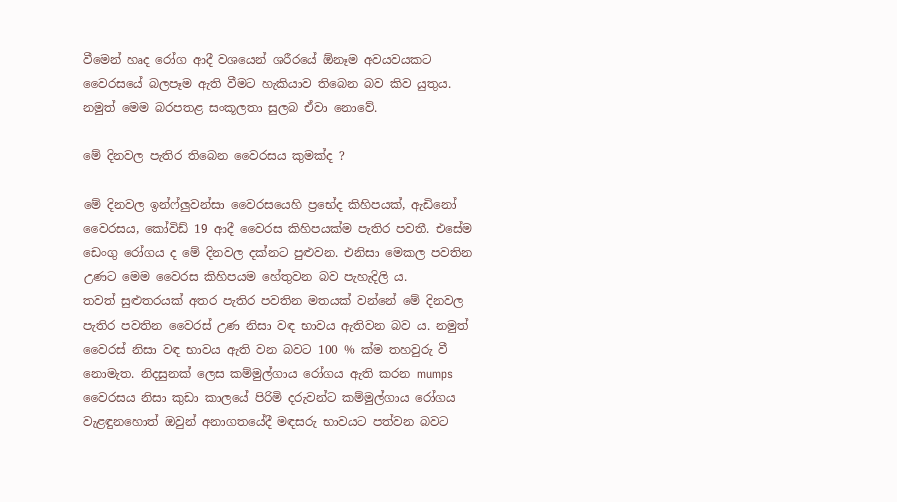වීමෙන් හෘද රෝග ආදී වශයෙන් ශරීරයේ ඕනෑම අවයවයකට වෛරසයේ බලපෑම ඇති වීමට හැකියාව තිබෙන බව කිව යුතුය. නමුත් මෙම බරපතළ සංකූලතා සුලබ ඒවා නොවේ.

මේ දිනවල පැතිර තිබෙන වෛරසය කුමක්ද ?

මේ දිනවල ඉන්ෆ්ලුවන්සා වෛරසයෙහි ප්‍රභේද කිහිපයක්, ඇඩිනෝ වෛරසය, කෝවිඩ් 19 ආදී වෛරස කිහිපයක්ම පැතිර පවතී. එසේම ඩෙංගු රෝගය ද මේ දිනවල දක්නට පුළුවන. එනිසා මෙකල පවතින උණට මෙම වෛරස කිහිපයම හේතුවන බව පැහැදිලි ය.
තවත් සුළුතරයක් අතර පැතිර පවතින මතයක් වන්නේ මේ දිනවල පැතිර පවතින වෛරස් උණ නිසා වඳ භාවය ඇතිවන බව ය. නමුත් වෛරස් නිසා වඳ භාවය ඇති වන බවට 100 % ක්ම තහවුරු වී නොමැත. නිදසුනක් ලෙස කම්මුල්ගාය රෝගය ඇති කරන mumps වෛරසය නිසා කුඩා කාලයේ පිරිමි දරුවන්ට කම්මුල්ගාය රෝගය වැළඳුනහොත් ඔවුන් අනාගතයේදී මඳසරු භාවයට පත්වන බවට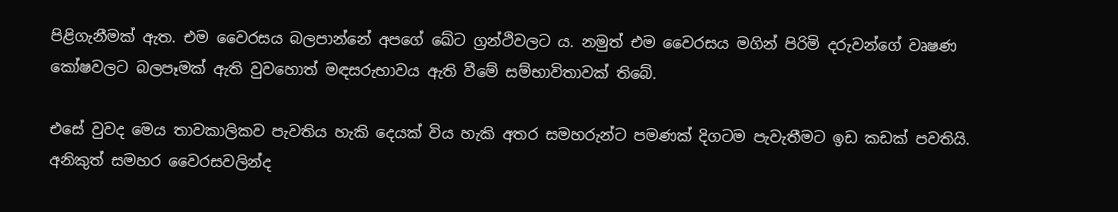පිළිගැනීමක් ඇත. එම වෛරසය බලපාන්නේ අපගේ ඛේට ග්‍රන්ථිවලට ය. නමුත් එම වෛරසය මගින් පිරිමි දරුවන්ගේ වෘෂණ කෝෂවලට බලපෑමක් ඇති වුවහොත් මඳසරුභාවය ඇති වීමේ සම්භාවිතාවක් තිබේ.

එසේ වුවද මෙය තාවකාලිකව පැවතිය හැකි දෙයක් විය හැකි අතර සමහරුන්ට පමණක් දිගටම පැවැතීමට ඉඩ කඩක් පවතියි. අනිකුත් සමහර වෛරසවලින්ද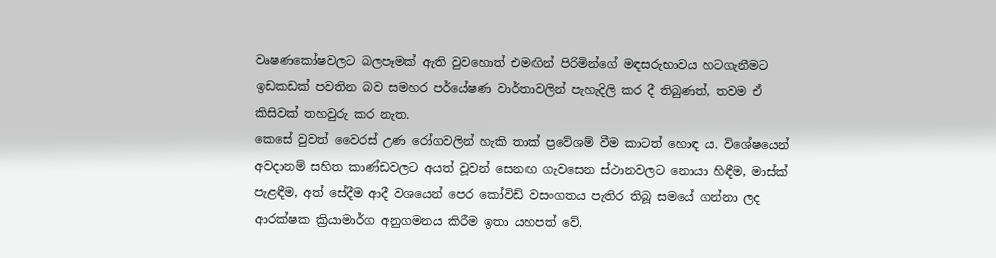වෘෂණකෝෂවලට බලපෑමක් ඇති වුවහොත් එමඟින් පිරිමින්ගේ මඳසරුභාවය හටගැනීමට ඉඩකඩක් පවතින බව සමහර පර්යේෂණ වාර්තාවලින් පැහැදිලි කර දී තිබුණත්, තවම ඒ කිසිවක් තහවුරු කර නැත.
කෙසේ වුවත් වෛරස් උණ රෝගවලින් හැකි තාක් ප්‍රවේශම් වීම කාටත් හොඳ ය. විශේෂයෙන් අවදානම් සහිත කාණ්ඩවලට අයත් වූවන් සෙනඟ ගැවසෙන ස්ථානවලට නොයා හිඳීම, මාස්ක් පැළඳීම, අත් සේදීම ආදී වශයෙන් පෙර කෝවිඩ් වසංගතය පැතිර තිබූ සමයේ ගන්නා ලද ආරක්ෂක ක්‍රියාමාර්ග අනුගමනය කිරීම ඉතා යහපත් වේ.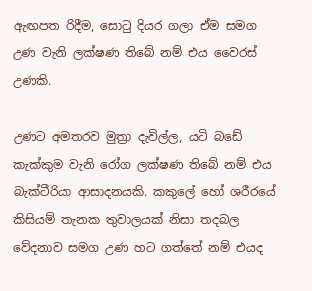ඇඟපත රිදීම, සොටු දියර ගලා ඒම සමග උණ වැනි ලක්ෂණ තිබේ නම් එය වෛරස් උණකි.

උණට අමතරව මුත්‍රා දැවිල්ල, යටි බඩේ කැක්කුම වැනි රෝග ලක්ෂණ තිබේ නම් එය බැක්ටීරියා ආසාදනයකි. කකුලේ හෝ ශරීරයේ කිසියම් තැනක තුවාලයක් නිසා තදබල වේදනාව සමග උණ හට ගත්තේ නම් එයද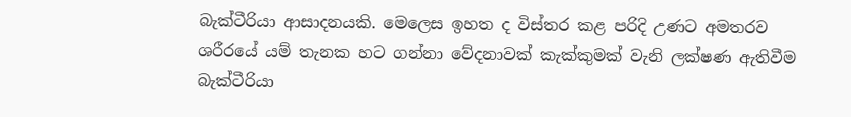බැක්ටීරියා ආසාදනයකි. මෙලෙස ඉහත ද විස්තර කළ පරිදි උණට අමතරව ශරීරයේ යම් තැනක හට ගන්නා වේදනාවක් කැක්කුමක් වැනි ලක්ෂණ ඇතිවීම බැක්ටීරියා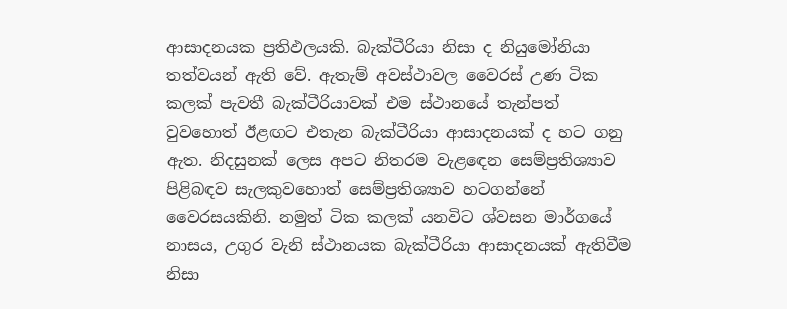ආසාදනයක ප්‍රතිඵලයකි. බැක්ටීරියා නිසා ද නියුමෝනියා තත්වයන් ඇති වේ. ඇතැම් අවස්ථාවල වෛරස් උණ ටික කලක් පැවතී බැක්ටීරියාවක් එම ස්ථානයේ තැන්පත් වුවහොත් ඊළඟට එතැන බැක්ටීරියා ආසාදනයක් ද හට ගනු ඇත. නිදසුනක් ලෙස අපට නිතරම වැළඳෙන සෙම්ප්‍රතිශ්‍යාව පිළිබඳව සැලකුවහොත් සෙම්ප්‍රතිශ්‍යාව හටගන්නේ වෛරසයකිනි. නමුත් ටික කලක් යනවිට ශ්වසන මාර්ගයේ නාසය, උගුර වැනි ස්ථානයක බැක්ටීරියා ආසාදනයක් ඇතිවීම නිසා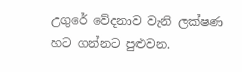උගුරේ වේදනාව වැනි ලක්ෂණ හට ගන්නට පුළුවන.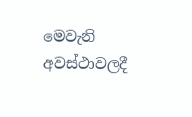මෙවැනි අවස්ථාවලදී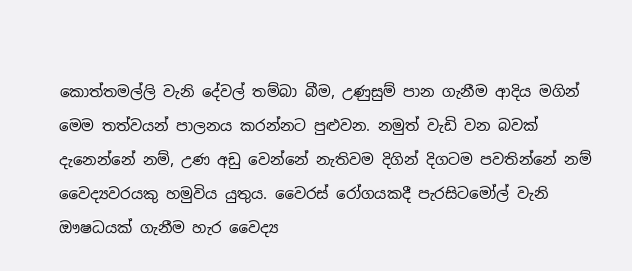කොත්තමල්ලි වැනි දේවල් තම්බා බීම, උණුසුම් පාන ගැනීම ආදිය මගින් මෙම තත්වයන් පාලනය කරන්නට පුළුවන. නමුත් වැඩි වන බවක් දැනෙන්නේ නම්, උණ අඩු වෙන්නේ නැතිවම දිගින් දිගටම පවතින්නේ නම් වෛද්‍යවරයකු හමුවිය යුතුය. වෛරස් රෝගයකදී පැරසිටමෝල් වැනි ඖෂධයක් ගැනීම හැර වෛද්‍ය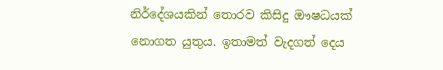නිර්දේශයකින් තොරව කිසිදු ඖෂධයක් නොගත යුතුය. ඉතාමත් වැදගත් දෙය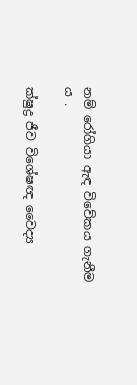නම් රෝගියා ඇඳ විවේකය ගැනීම ය .

ක්ෂුද්‍ර ජීව විශේෂඥ වෛද්‍ය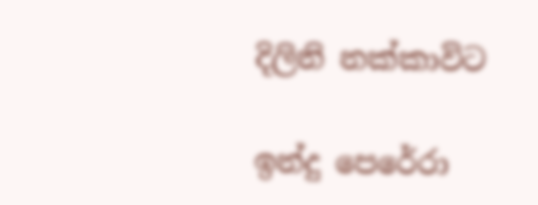දිලිනි නක්කාවිට

ඉන්දු පෙරේරා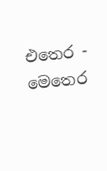එතෙර - මෙතෙර